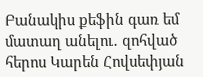Բանակիս քեֆին գառ եմ մատաղ անելու․ զոհված հերոս Կարեն Հովսեփյան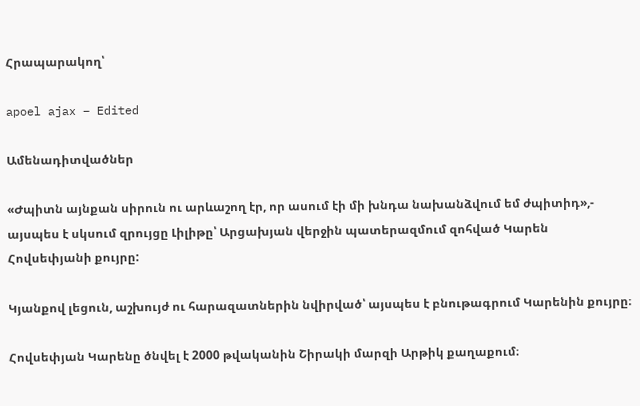Հրապարակող՝

apoel ajax – Edited

Ամենադիտվածներ

«Ժպիտն այնքան սիրուն ու արևաշող էր, որ ասում էի մի խնդա նախանձվում եմ ժպիտիդ»,- այսպես է սկսում զրույցը Լիլիթը՝ Արցախյան վերջին պատերազմում զոհված Կարեն Հովսեփյանի քույրը:

Կյանքով լեցուն, աշխույժ ու հարազատներին նվիրված՝ այսպես է բնութագրում Կարենին քույրը։

Հովսեփյան Կարենը ծնվել է 2000 թվականին Շիրակի մարզի Արթիկ քաղաքում։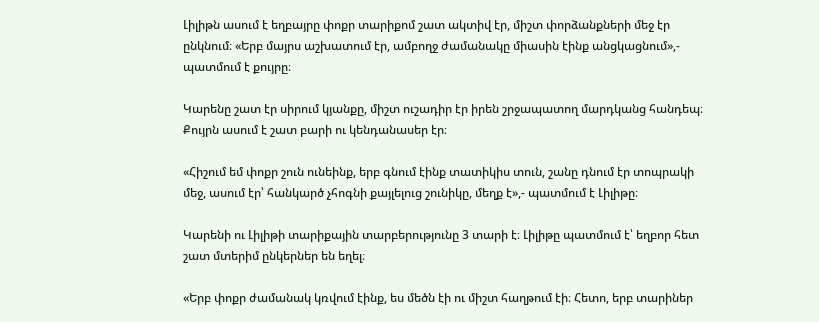Լիլիթն ասում է եղբայրը փոքր տարիքոմ շատ ակտիվ էր, միշտ փորձանքների մեջ էր ընկնում։ «Երբ մայրս աշխատում էր, ամբողջ ժամանակը միասին էինք անցկացնում»,- պատմում է քույրը։

Կարենը շատ էր սիրում կյանքը, միշտ ուշադիր էր իրեն շրջապատող մարդկանց հանդեպ։ Քույրն ասում է շատ բարի ու կենդանասեր էր։

«Հիշում եմ փոքր շուն ունեինք, երբ գնում էինք տատիկիս տուն, շանը դնում էր տոպրակի մեջ, ասում էր՝ հանկարծ չհոգնի քայլելուց շունիկը, մեղք է»,- պատմում է Լիլիթը։

Կարենի ու Լիլիթի տարիքային տարբերությունը 3 տարի է։ Լիլիթը պատմում է՝ եղբոր հետ շատ մտերիմ ընկերներ են եղել։

«Երբ փոքր ժամանակ կռվում էինք, ես մեծն էի ու միշտ հաղթում էի։ Հետո, երբ տարիներ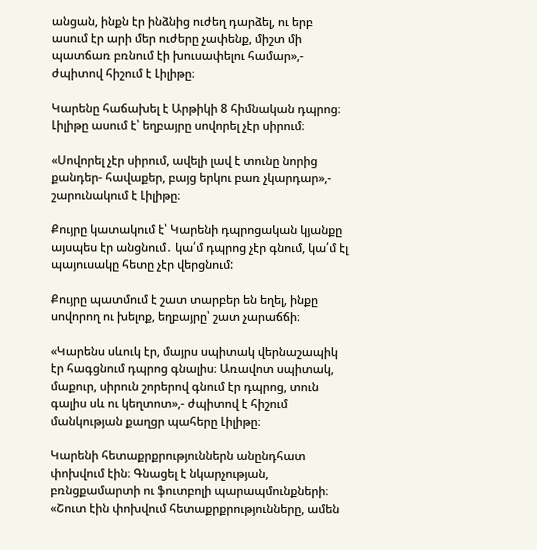անցան, ինքն էր ինձնից ուժեղ դարձել, ու երբ ասում էր արի մեր ուժերը չափենք, միշտ մի պատճառ բռնում էի խուսափելու համար»,- ժպիտով հիշում է Լիլիթը։

Կարենը հաճախել է Արթիկի 8 հիմնական դպրոց։ Լիլիթը ասում է՝ եղբայրը սովորել չէր սիրում։

«Սովորել չէր սիրում, ավելի լավ է տունը նորից քանդեր- հավաքեր, բայց երկու բառ չկարդար»,- շարունակում է Լիլիթը։

Քույրը կատակում է՝ Կարենի դպրոցական կյանքը այսպես էր անցնում․ կա՛մ դպրոց չէր գնում, կա՛մ էլ պայուսակը հետը չէր վերցնում:

Քույրը պատմում է շատ տարբեր են եղել, ինքը սովորող ու խելոք, եղբայրը՝ շատ չարաճճի։

«Կարենս սևուկ էր, մայրս սպիտակ վերնաշապիկ էր հագցնում դպրոց գնալիս։ Առավոտ սպիտակ, մաքուր, սիրուն շորերով գնում էր դպրոց, տուն գալիս սև ու կեղտոտ»,- ժպիտով է հիշում մանկության քաղցր պահերը Լիլիթը։

Կարենի հետաքրքրություններն անընդհատ փոխվում էին։ Գնացել է նկարչության, բռնցքամարտի ու ֆուտբոլի պարապմունքների։ «Շուտ էին փոխվում հետաքրքրությունները, ամեն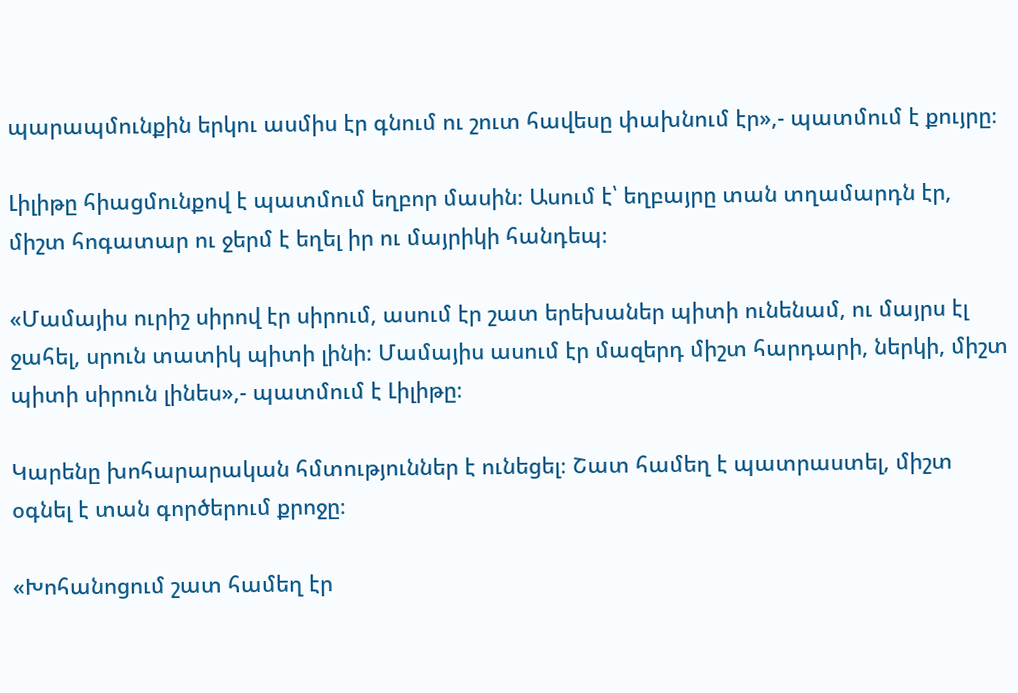պարապմունքին երկու ասմիս էր գնում ու շուտ հավեսը փախնում էր»,- պատմում է քույրը։

Լիլիթը հիացմունքով է պատմում եղբոր մասին։ Ասում է՝ եղբայրը տան տղամարդն էր, միշտ հոգատար ու ջերմ է եղել իր ու մայրիկի հանդեպ։

«Մամայիս ուրիշ սիրով էր սիրում, ասում էր շատ երեխաներ պիտի ունենամ, ու մայրս էլ ջահել, սրուն տատիկ պիտի լինի։ Մամայիս ասում էր մազերդ միշտ հարդարի, ներկի, միշտ պիտի սիրուն լինես»,- պատմում է Լիլիթը։

Կարենը խոհարարական հմտություններ է ունեցել։ Շատ համեղ է պատրաստել, միշտ օգնել է տան գործերում քրոջը։

«Խոհանոցում շատ համեղ էր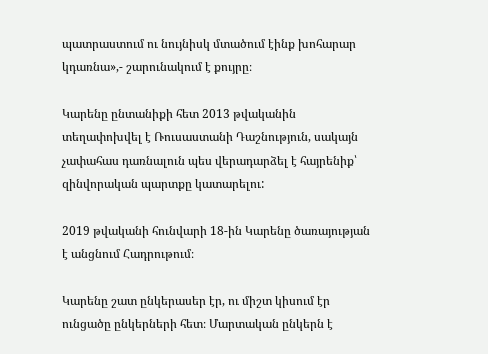պատրաստում ու նույնիսկ մտածում էինք խոհարար կդառնա»,- շարունակում է քույրը։

Կարենը ընտանիքի հետ 2013 թվականին տեղափոխվել է Ռուսաստանի Դաշնություն, սակայն չափահաս դառնալուն պես վերադարձել է հայրենիք՝ զինվորական պարտքը կատարելու:

2019 թվականի հունվարի 18-ին Կարենը ծառայության է անցնում Հադրութում։

Կարենը շատ ընկերասեր էր, ու միշտ կիսում էր ունցածը ընկերների հետ։ Մարտական ընկերն է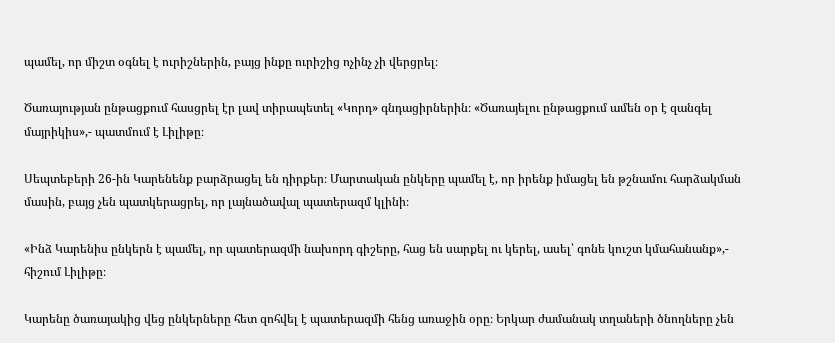պամել, որ միշտ օգնել է ուրիշներին, բայց ինքը ուրիշից ոչինչ չի վերցրել։

Ծառայության ընթացքում հասցրել էր լավ տիրապետել «Կորդ» գնդացիրներին։ «Ծառայելու ընթացքում ամեն օր է զանգել մայրիկիս»,- պատմում է Լիլիթը։

Սեպտեբերի 26-ին Կարենենք բարձրացել են դիրքեր։ Մարտական ընկերը պամել է, որ իրենք իմացել են թշնամու հարձակման մասին, բայց չեն պատկերացրել, որ լայնածավալ պատերազմ կլինի։

«Ինձ Կարենիս ընկերն է պամել, որ պատերազմի նախորդ գիշերը, հաց են սարքել ու կերել, ասել՝ գոնե կուշտ կմահանանք»,- հիշում Լիլիթը։

Կարենը ծառայակից վեց ընկերները հետ զոհվել է պատերազմի հենց առաջին օրը։ Երկար ժամանակ տղաների ծնողները չեն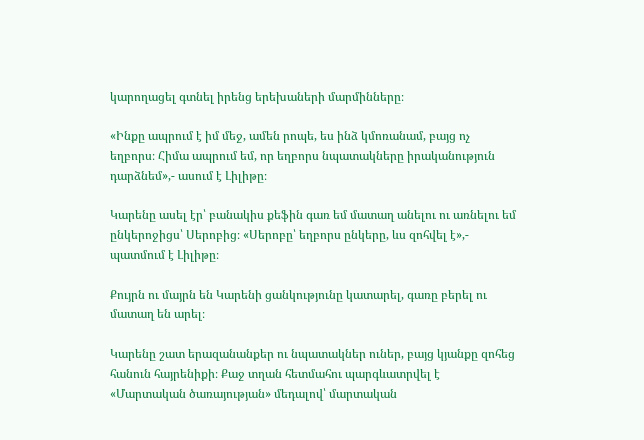կարողացել գտնել իրենց երեխաների մարմինները։

«Ինքը ապրում է իմ մեջ, ամեն րոպե, ես ինձ կմոռանամ, բայց ոչ եղբորս։ Հիմա ապրում եմ, որ եղբորս նպատակները իրականություն դարձնեմ»,- ասում է Լիլիթը։

Կարենը ասել էր՝ բանակիս քեֆին գառ եմ մատաղ անելու ու առնելու եմ ընկերոջիցս՝ Սերոբից։ «Սերոբը՝ եղբորս ընկերը, ևս զոհվել է»,- պատմում է Լիլիթը։

Քույրն ու մայրն են Կարենի ցանկությունը կատարել, գառը բերել ու մատաղ են արել։

Կարենը շատ երազանանքեր ու նպատակներ ուներ, բայց կյանքը զոհեց հանուն հայրենիքի։ Քաջ տղան հետմահու պարգևատրվել է «Մարտական ծառայության» մեդալով՝ մարտական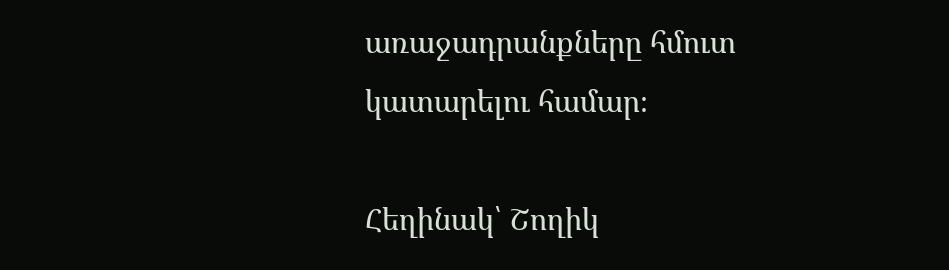առաջադրանքները հմուտ կատարելու համար։

Հեղինակ՝ Շողիկ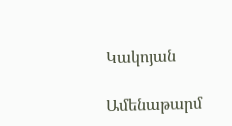Կակոյան

Ամենաթարմ